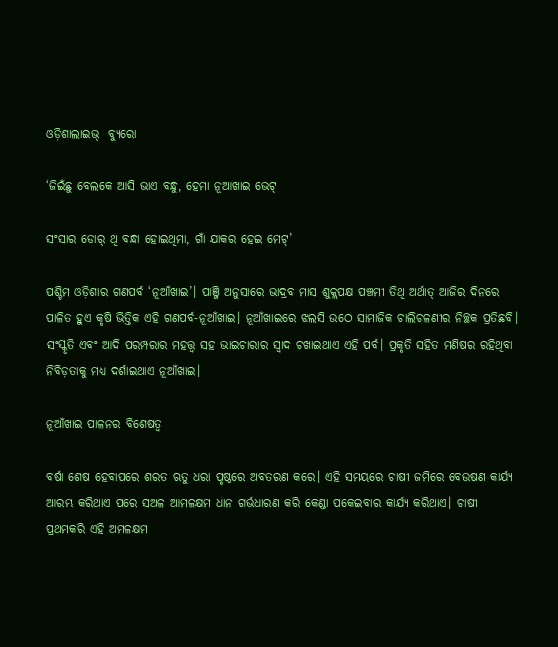ଓଡ଼ିଶାଲାଇଭ୍‌  ବ୍ୟୁରୋ

‘ଜିଇଁଛୁ ବେଲକେ ଆସି ଭାଏ ବନ୍ଧୁ, ହେମା ନୂଆଖାଇ ଭେଟ୍

ସଂସାର ଡୋର୍ ଥି ବନ୍ଧା ହୋଇଥିମା, ଗାଁ ଯାକର ହେଇ ମେଟ୍’

ପଶ୍ଚିମ ଓଡ଼ିଶାର ଗଣପର୍ବ ‘ନୂଆଁଖାଇ’। ପାଞ୍ଜି ଅନୁସାରେ ଭାଦ୍ରବ ମାସ ଶୁକ୍ଲପକ୍ଷ ପଞ୍ଚମୀ ତିଥି ଅର୍ଥାତ୍ ଆଜିର ଦିନରେ ପାଳିତ ହୁଏ କୃଷି ଭିତ୍ତିକ ଏହି ଗଣପର୍ବ-ନୂଆଁଖାଇ। ନୂଆଁଖାଇରେ ଝଲସି ଉଠେ ସାମାଜିକ ଚାଲିଚଳଣୀର ନିଚ୍ଛକ ପ୍ରତିଛବି। ସଂସ୍କୃତି ଏବଂ ଆଦି ପରମ୍ପରାର ମହତ୍ତ୍ଵ ସହ ଭାଇଚାରାର ସ୍ଵାଦ ଚଖାଇଥାଏ ଏହି ପର୍ବ। ପ୍ରକୃତି ସହିତ ମଣିଷର ରହିଥିବା ନିବିଡ଼ତାକୁ ମଧ୍ୟ ଦର୍ଶାଇଥାଏ ନୂଆଁଖାଇ।

ନୂଆଁଖାଇ ପାଳନର ବିଶେଷତ୍ଵ

ବର୍ଷା ଶେଷ ହେବାପରେ ଶରତ ଋତୁ ଧରା ପୃଷ୍ଠରେ ଅବତରଣ କରେ। ଏହି ସମୟରେ ଚାଷୀ ଜମିରେ ବେଉଷଣ କାର୍ଯ୍ୟ ଆରମ୍ଭ କରିଥାଏ ପରେ ସଅଳ ଆମଳକ୍ଷମ ଧାନ ଗର୍ଭଧାରଣ କରି କେଣ୍ଡା ପକେଇବାର କାର୍ଯ୍ୟ କରିଥାଏ। ଚାଷୀ ପ୍ରଥମକରି ଏହି ଅମଳକ୍ଷମ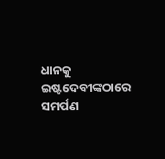ଧାନକୁ ଇଷ୍ଟଦେବୀଙ୍କଠାରେ ସମର୍ପଣ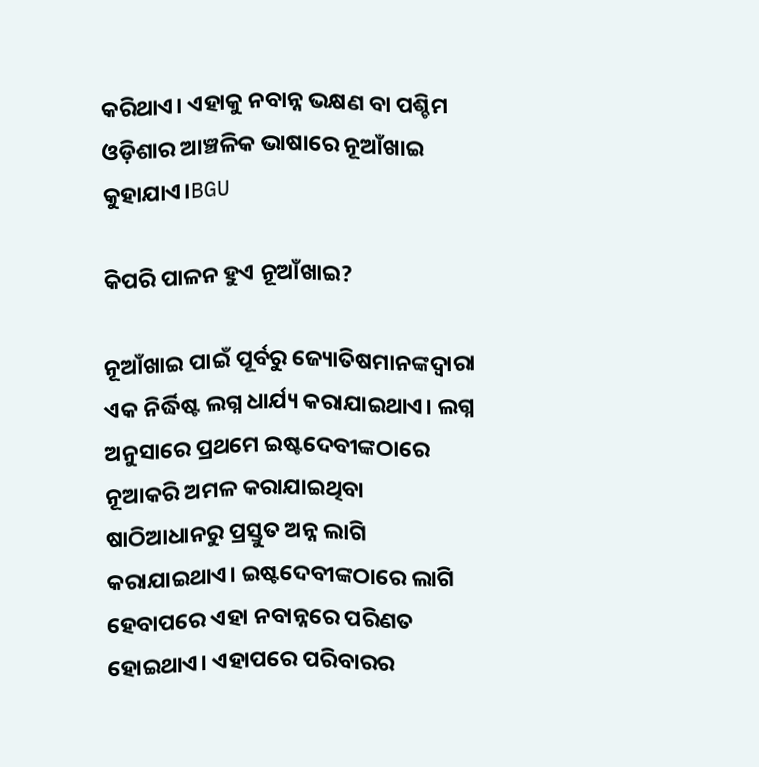କରିଥାଏ। ଏହାକୁ ନବାନ୍ନ ଭକ୍ଷଣ ବା ପଶ୍ଚିମ ଓଡ଼ିଶାର ଆଞ୍ଚଳିକ ଭାଷାରେ ନୂଆଁଖାଇ କୁହାଯାଏ।BGU

କିପରି ପାଳନ ହୁଏ ନୂଆଁଖାଇ?

ନୂଆଁଖାଇ ପାଇଁ ପୂର୍ବରୁ ଜ୍ୟୋତିଷମାନଙ୍କଦ୍ୱାରା ଏକ ନିର୍ଦ୍ଧିଷ୍ଟ ଲଗ୍ନ ଧାର୍ଯ୍ୟ କରାଯାଇଥାଏ। ଲଗ୍ନ ଅନୁସାରେ ପ୍ରଥମେ ଇଷ୍ଟଦେବୀଙ୍କଠାରେ ନୂଆକରି ଅମଳ କରାଯାଇଥିବା ଷାଠିଆଧାନରୁ ପ୍ରସ୍ତୁତ ଅନ୍ନ ଲାଗି କରାଯାଇଥାଏ। ଇଷ୍ଟଦେବୀଙ୍କଠାରେ ଲାଗି ହେବାପରେ ଏହା ନବାନ୍ନରେ ପରିଣତ ହୋଇଥାଏ। ଏହାପରେ ପରିବାରର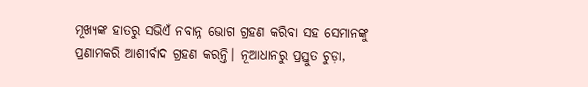ମୂଖ୍ୟଙ୍କ ହାତରୁ ସଭିଏଁ ନବାନ୍ନ ଭୋଗ ଗ୍ରହଣ କରିବା ସହ ସେମାନଙ୍କୁ ପ୍ରଣାମକରି ଆଶୀର୍ବାଦ ଗ୍ରହଣ କରନ୍ତି। ନୂଆଧାନରୁ ପ୍ରସ୍ତୁତ ଚୁଡ଼ା,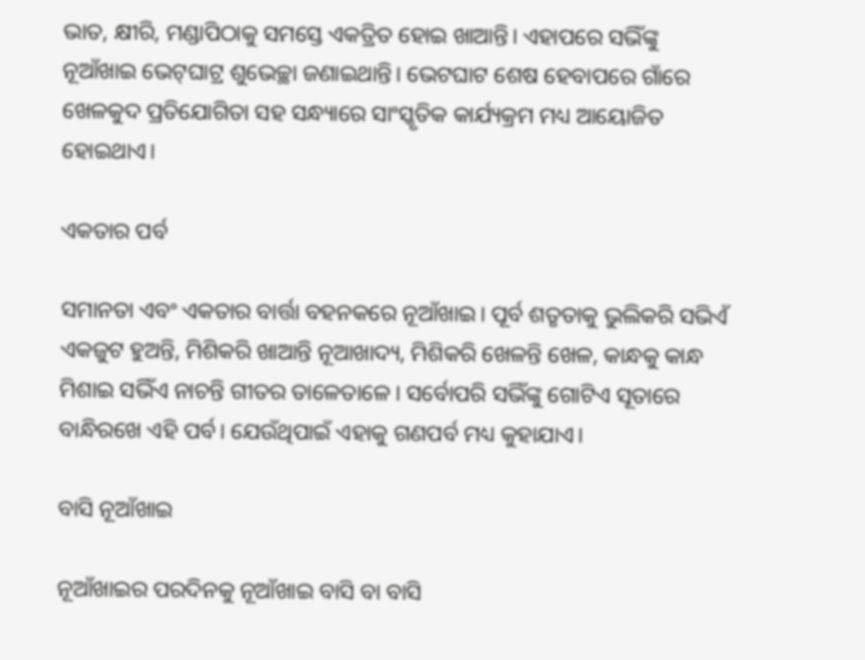ଭାତ, କ୍ଷୀରି, ମଣ୍ଡାପିଠାକୁ ସମସ୍ତେ ଏକତ୍ରିତ ହୋଇ ଖାଆନ୍ତି। ଏହାପରେ ସଭିଁଙ୍କୁ ନୂଆଁଖାଇ ଭେଟ୍‌ଘାଟ୍ର ଶୁଭେଚ୍ଛା ଜଣାଇଥାନ୍ତି। ଭେଟଘାଟ ଶେଷ ହେବାପରେ ଗାଁରେ ଖେଳକୁଦ ପ୍ରତିଯୋଗିତା ସହ ସନ୍ଧ୍ୟାରେ ସାଂସ୍କୃତିକ କାର୍ଯ୍ୟକ୍ରମ ମଧ୍ୟ ଆୟୋଜିତ ହୋଇଥାଏ।

ଏକତାର ପର୍ବ

ସମାନତା ଏବଂ ଏକତାର ବାର୍ତ୍ତା ବହନକରେ ନୂଆଁଖାଇ। ପୂର୍ବ ଶତୃତାକୁ ଭୁଲିକରି ସଭିଏଁ ଏକଜୁଟ ହୁଅନ୍ତି, ମିଶିକରି ଖାଆନ୍ତି ନୂଆଖାଦ୍ୟ, ମିଶିକରି ଖେଳନ୍ତି ଖେଳ, କାନ୍ଧକୁ କାନ୍ଧ ମିଶାଇ ସଭିଁଏ ନାଚନ୍ତି ଗୀତର ତାଳେତାଳେ। ସର୍ବୋପରି ସଭିଁଙ୍କୁ ଗୋଟିଏ ସୂତାରେ ବାନ୍ଧିରଖେ ଏହି ପର୍ବ। ଯେଉଁଥିପାଇଁ ଏହାକୁ ଗଣପର୍ବ ମଧ୍ୟ କୁହାଯାଏ।

ବାସି ନୂଆଁଖାଇ

ନୂଆଁଖାଇର ପରଦିନକୁ ନୂଆଁଖାଇ ବାସି ବା ବାସି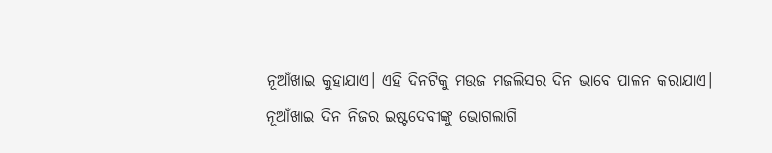ନୂଆଁଖାଇ କୁହାଯାଏ। ଏହି ଦିନଟିକୁ ମଉଜ ମଜଲିସର ଦିନ ଭାବେ ପାଳନ କରାଯାଏ। ନୂଆଁଖାଇ ଦିନ ନିଜର ଇଷ୍ଟଦେବୀଙ୍କୁ ଭୋଗଲାଗି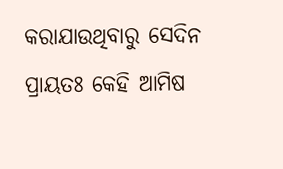କରାଯାଉଥିବାରୁ ସେଦିନ ପ୍ରାୟତଃ କେହି ଆମିଷ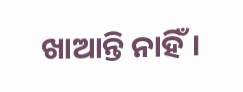ଖାଆନ୍ତି ନାହିଁ।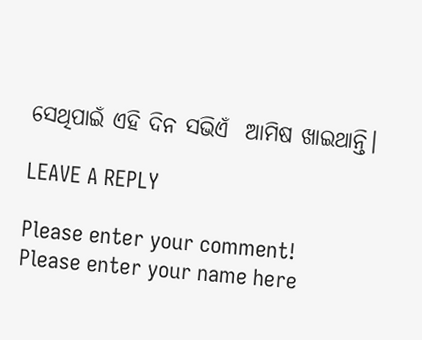ସେଥିପାଇଁ ଏହି ଦିନ ସଭିଏଁ  ଆମିଷ ଖାଇଥାନ୍ତି।

LEAVE A REPLY

Please enter your comment!
Please enter your name here